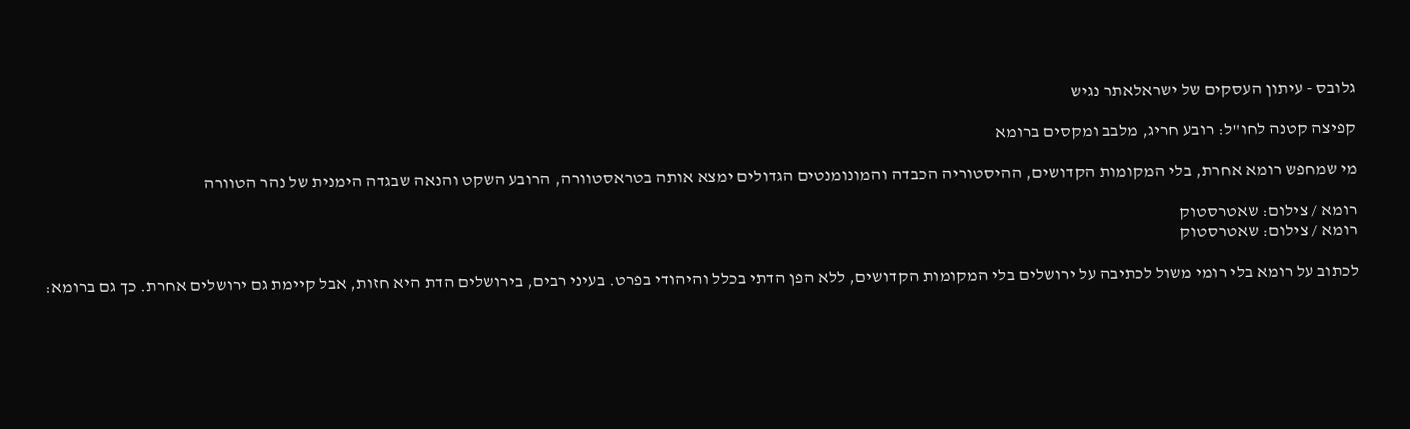גלובס - עיתון העסקים של ישראלאתר נגיש

קפיצה קטנה לחו"ל: רובע חריג, מלבב ומקסים ברומא

מי שמחפש רומא אחרת, בלי המקומות הקדושים, ההיסטוריה הכבדה והמונומנטים הגדולים ימצא אותה בטראסטוורה, הרובע השקט והנאה שבגדה הימנית של נהר הטוורה

רומא / צילום: שאטרסטוק
רומא / צילום: שאטרסטוק

לכתוב על רומא בלי רומי משול לכתיבה על ירושלים בלי המקומות הקדושים, ללא הפן הדתי בכלל והיהודי בפרט. בעיני רבים, בירושלים הדת היא חזות, אבל קיימת גם ירושלים אחרת. כך גם ברומא: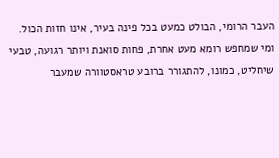העבר הרומי, הבולט כמעט בכל פינה בעיר, אינו חזות הכול. ומי שמחפש רומא מעט אחרת, פחות סואנת ויותר רגועה, טבעי שיחליט, כמונו, להתגורר ברובע טראסטוורה שמעבר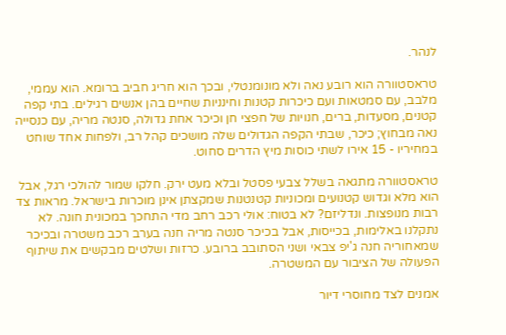לנהר.

טראסטוורה הוא רובע נאה ולא מונומנטלי, ובכך הוא חריג חביב ברומא. הוא עממי, מלבב, עם סמטאות ועם כיכרות קטנות וחינניות שחיים בהן אנשים רגילים. בתי קפה קטנים, מסעדות, ברים, חנויות של חפצי חן וכיכר אחת גדולה, סנטה מריה, עם כנסייה נאה מבחוץ; כיכר, שבתי הקפה הגדולים שלה מושכים קהל רב, ולפחות אחד שוחט במחיריו - 15 אירו לשתי כוסות מיץ הדרים סחוט.

טראסטוורה מתגאה בשלל צבעי פסטל ובלא מעט ירק. חלקו שמור להולכי רגל, אבל הוא מלא וגדוש קטנועים ומכוניות קטנטנות שמקצתן אינן מוכרות בישראל. מראות צד רבות מנופצות. ונדליזם? לא בטוח: אולי רכב רחב מדי התחכך במכונית חונה. לא נתקלנו באלימות, בכייסות, אבל בכיכר סנטה מריה חנה בערב רכב משטרה ובכיכר שמאחוריה חנה ג'יפ צבאי ושני הסתובב ברובע. כרזות ושלטים מבקשים את שיתוף הפעולה של הציבור עם המשטרה.

אמנים לצד מחוסרי דיור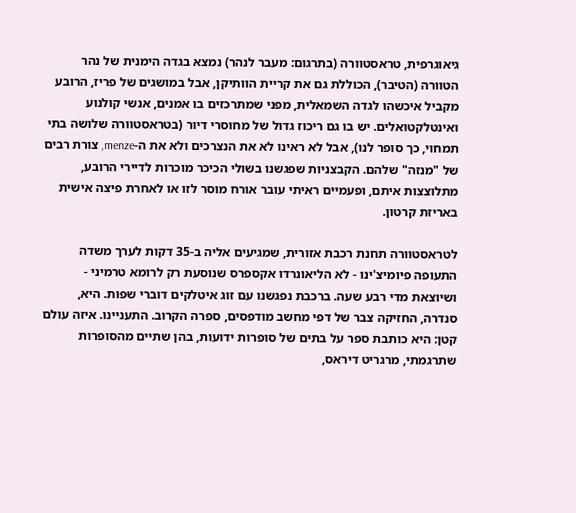גיאוגרפית, טראסטוורה (בתרגום: מעבר לנהר) נמצא בגדה הימנית של נהר הטוורה (הטיבר), הכוללת גם את קריית הוותיקן, אבל במושגים של פריז, הרובע מקביל איכשהו לגדה השמאלית, מפני שמתרכזים בו אמנים, אנשי קולנוע ואינטלקטואלים. יש בו גם ריכוז גדול של מחוסרי דיור (בטראסטוורה שלושה בתי תמחוי, כך סופר לנו), אבל לא ראינו לא את הנצרכים ולא את ה-menze, צורת רבים של "מנזה" שלהם. הקבצניות שפגשנו בשולי הכיכר מוכרות לדיירי הרובע, מתלוצצות איתם, ופעמיים ראיתי עובר אורח מוסר לזו או לאחרת פיצה אישית באריזת קרטון.

לטראסטוורה תחנת רכבת אזורית, שמגיעים אליה ב-35 דקות לערך משדה התעופה פיומיצ'ינו - לא הליאונרדו אקספרס שנוסעת רק לרומא טרמיני - ושיוצאת מדי רבע שעה. ברכבת נפגשנו עם זוג איטלקים דוברי שפות. היא, סנדרה, החזיקה צבר של דפי מחשב מודפסים, ספרה הקרוב. התעניינו. איזה עולם קטן: היא כותבת ספר על בתים של סופרות ידועות, בהן שתיים מהסופרות שתרגמתי, מרגריט דיראס,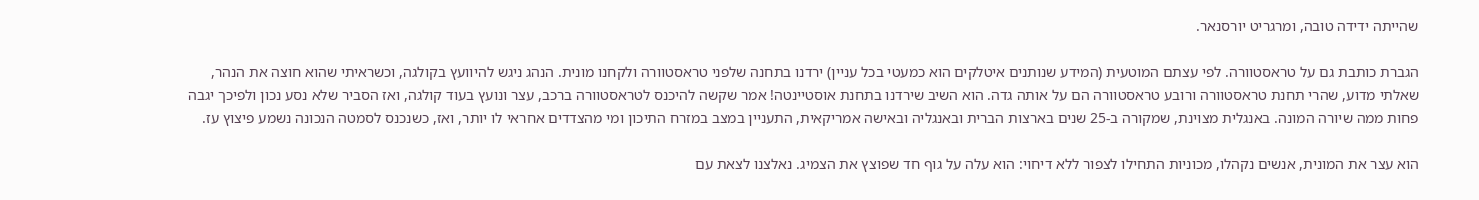שהייתה ידידה טובה, ומרגריט יורסנאר.

הגברת כותבת גם על טראסטוורה. לפי עצתם המוטעית (המידע שנותנים איטלקים הוא כמעטי בכל עניין) ירדנו בתחנה שלפני טראסטוורה ולקחנו מונית. הנהג ניגש להיוועץ בקולגה, וכשראיתי שהוא חוצה את הנהר, שאלתי מדוע, שהרי תחנת טראסטוורה ורובע טראסטוורה הם על אותה גדה. הוא השיב שירדנו בתחנת אוסטיינטה! אמר שקשה להיכנס לטראסטוורה ברכב, עצר ונועץ בעוד קולגה, ואז הסביר שלא נסע נכון ולפיכך יגבה פחות ממה שיורה המונה. באנגלית מצוינת, שמקורה ב-25 שנים בארצות הברית ובאנגליה ובאישה אמריקאית, התעניין במצב במזרח התיכון ומי מהצדדים אחראי לו יותר, ואז, כשנכנס לסמטה הנכונה נשמע פיצוץ עז.

הוא עצר את המונית, אנשים נקהלו, מכוניות התחילו לצפור ללא דיחוי: הוא עלה על גוף חד שפוצץ את הצמיג. נאלצנו לצאת עם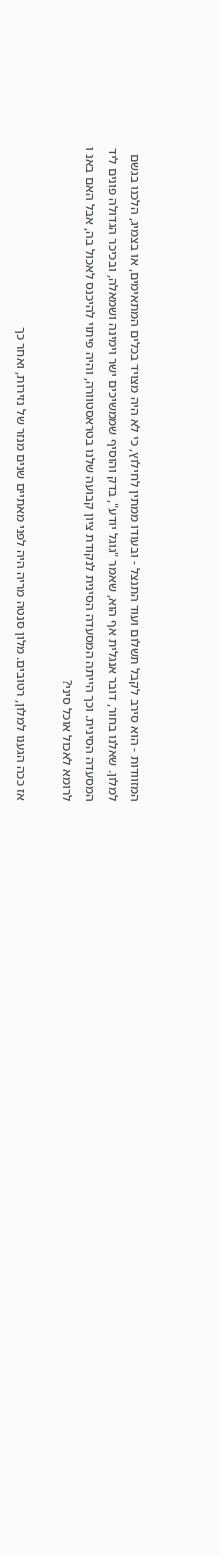המזוודות - הוא סירב לקבל תשלום ועוד התנצל - ובעודו ממתין לחילוץ, כי לא היה מצויד בכלים המתאימים, או בצמיג, הלכנו בגשם למלון. שאלנו בחור, דובר אנגלית אף הוא, שאמר "גוגל יודע", בדק והוסיף שממשיכים ישר וימינה ושמאלה, ובכיכר הגדולה פונים ליד המסעדה הסינית. וכך הייתה המסעדה הסינית לנקודת ציון קבועה שלנו בטראסטוורה, והיה פיתוי להיכנס לאכול בה, אבל האם באנ ו לרומא לאכול אוכל סיני?

אז ככה הגענו למלון, רטובים. מלון סנטה מריה היה לפני מאתיים שנים מנזר של נזירות, ואחר כך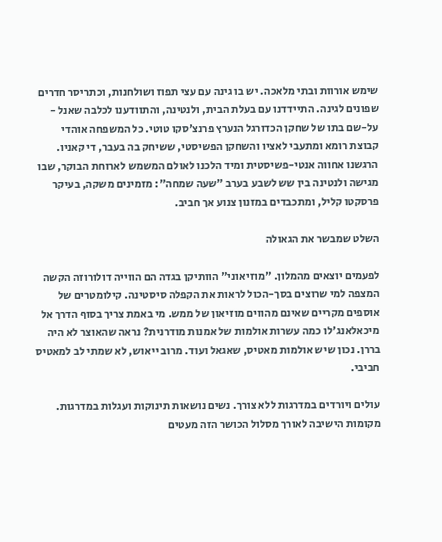שימש אורוות ובתי מלאכה. יש בו גינה עם עצי תפוז ושולחנות, וכתריסר חדרים שפונים לגינה. התיידדנו עם בעלת הבית, ולנטינה, והתוודענו לכלבה שאנל - על-שם בתו של שחקן הכדורגל הנערץ פרנצ'סקו טוטי. כל המשפחה אוהדי קבוצת רומא ומתעבי לאציו והשחקן הפשיסטי, ששיחק בה בעבר, די קאניו. הרגשנו אחווה אנטי-פשיסטית ומיד הלכנו לאולם המשמש לארוחת הבוקר, שבו מגישה ולנטינה בין שש לשבע בערב "שעה שמחה": מזמינים משקה, בעיקר פרסקטו קליל, ומתכבדים במזנון צנוע אך חביב.

השלט שמבשר את הגאולה

לפעמים יוצאים מהמלון. "מוזיאוני" הוותיקן בגדה הם הווייה דולורוזה הקשה המצפה למי שרוצים בסך-הכול לראות את הקפלה סיסטינה. קילומטרים של אוספים מקריים שאינם מהווים מוזיאון של ממש. מי באמת צריך בסוף הדרך אל מיכאלאנג'לו כמה עשרות אולמות של אמנות מודרנית? נראה שהאוצר לא היה בררן. נכון שיש אולמות מאטיס, שאגאל ועוד. מרוב ייאוש, לא שמתי לב למאטיס חביבי.

עולים ויורדים במדרגות ללא צורך. נשים נושאות תינוקות ועגלות במדרגות. מקומות הישיבה לאורך מסלול הכושר הזה מעטים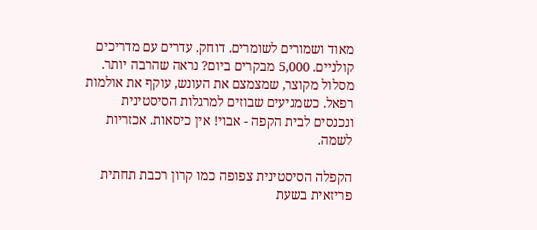מאוד ושמורים לשומרים. דוחק. עדרים עם מדריכים קולניים. 5,000 מבקרים ביום? נראה שהרבה יותר. מסלול מקוצר, שמצמצם את העונש, עוקף את אולמות רפאל. כשמגיעים שבוזים למרגלות הסיסטינית ונכנסים לבית הקפה - אבוי! אין כיסאות. אכזריות לשמה.

הקפלה הסיסטינית צפופה כמו קרון רכבת תחתית פריזאית בשעת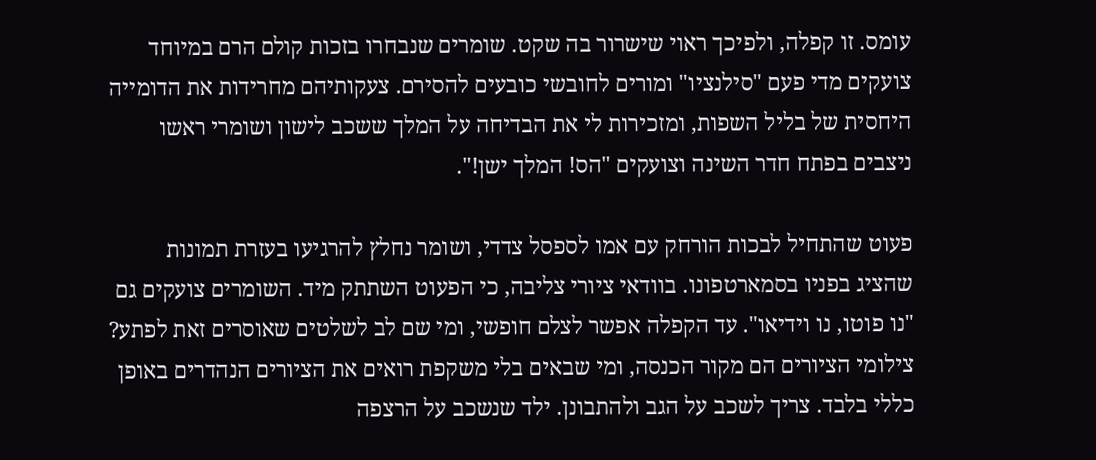עומס. זו קפלה, ולפיכך ראוי שישרור בה שקט. שומרים שנבחרו בזכות קולם הרם במיוחד צועקים מדי פעם "סילנציו" ומורים לחובשי כובעים להסירם. צעקותיהם מחרידות את הדומייה היחסית של בליל השפות, ומזכירות לי את הבדיחה על המלך ששכב לישון ושומרי ראשו ניצבים בפתח חדר השינה וצועקים "הס! המלך ישן!".

פעוט שהתחיל לבכות הורחק עם אמו לספסל צדדי, ושומר נחלץ להרגיעו בעזרת תמונות שהציג בפניו בסמארטפונו. בוודאי ציורי צליבה, כי הפעוט השתתק מיד. השומרים צועקים גם "נו פוטו, נו וידיאו". עד הקפלה אפשר לצלם חופשי, ומי שם לב לשלטים שאוסרים זאת לפתע? צילומי הציורים הם מקור הכנסה, ומי שבאים בלי משקפת רואים את הציורים הנהדרים באופן כללי בלבד. צריך לשכב על הגב ולהתבונן. ילד שנשכב על הרצפה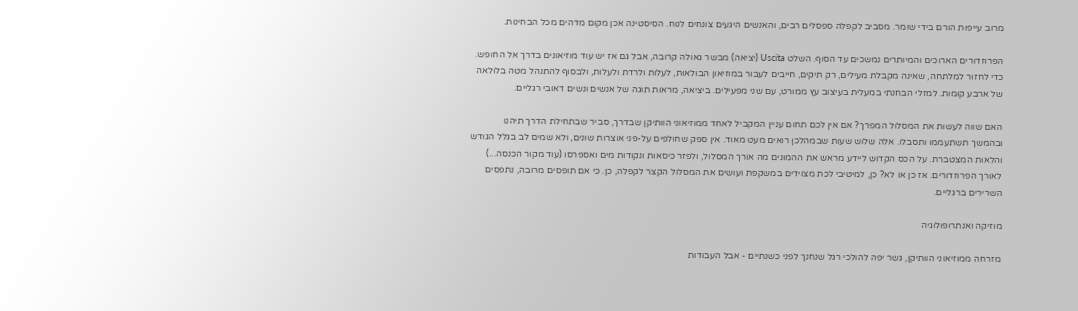מרוב עייפות הורם בידי שומר. מסביב לקפלה ספסלים רבים, והאנשים היגעים צונחים לנוח. הסיסטינה אכן מקום מדהים מכל הבחינות.

הפרוזדורים הארוכים והמיותרים נמשכים עד הסוף. השלט Uscita (יציאה) מבשר גאולה קרובה, אבל גם אז יש עוד מוזיאונים בדרך אל החופש. כדי לחזור למלתחה, שאינה מקבלת מעילים, רק תיקים, חייבים לעבור במוזיאון הבולאות, לעלות ולרדת ולעלות, ולבסוף להתנהל מטה בלולאה של ארבע קומות. למזלי הבחנתי במעלית בעיצוב עץ ממורט, עם שני מפעילים. ביציאה, מראות תוגה של אנשים ונשים דאובי רגליים.

האם שווה לעשות את המסלול המפרך? אם אין לכם תחום עניין המקביל לאחד ממוזיאוני הוותיקן שבדרך, סביר שבתחילת הדרך תיהנו ובהמשך תשתעממו ותסבלו. אלה שלוש שעות שבמהלכן רואים מעט מאוד. אין ספק שחולפים על-פני אוצרות שונים, ולא שמים לב בגלל הגודש והלאות המצטברת. על הכס הקדוש ליידע מראש את ההמונים מה אורך המסלול, ולפזר כיסאות ונקודות מים ואספרסו (עוד מקור הכנסה...) לאורך הפרוזדורים. אז כן או לא? כן, למיטיבי לכת מצוידים במשקפת ועושים את המסלול הקצר לקפלה, כן. כי אם תופסים מרובה, נתפסים השרירים ברגליים.

מוזיקה ואנתרופולוגיה

מזרחה ממוזיאוני הוותיקן, גשר יפה להולכי רגל שנחנך לפני כשנתיים - אבל העבודות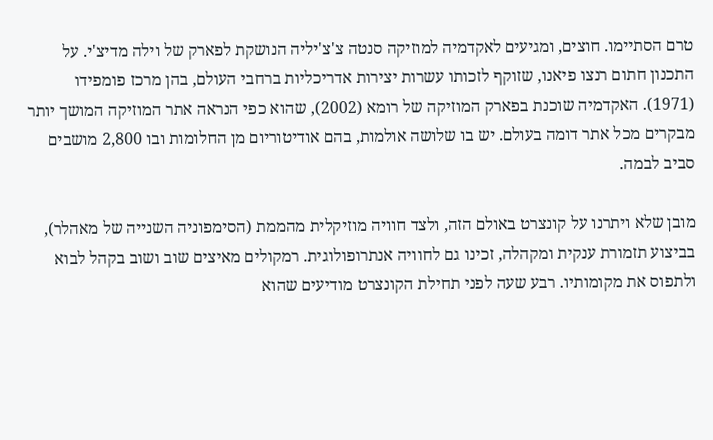טרם הסתיימו. חוצים, ומגיעים לאקדמיה למוזיקה סנטה צ'צ'יליה הנושקת לפארק של וילה מדיצ'י. על התכנון חתום רנצו פיאנו, שזוקף לזכותו עשרות יצירות אדריכליות ברחבי העולם, בהן מרכז פומפידו (1971). האקדמיה שוכנת בפארק המוזיקה של רומא (2002), שהוא כפי הנראה אתר המוזיקה המושך יותר מבקרים מכל אתר דומה בעולם. יש בו שלושה אולמות, בהם אודיטוריום מן החלומות ובו 2,800 מושבים סביב לבמה.

מובן שלא ויתרנו על קונצרט באולם הזה, ולצד חוויה מוזיקלית מהממת (הסימפוניה השנייה של מאהלר), בביצוע תזמורת ענקית ומקהלה, זכינו גם לחוויה אנתרופולוגית. רמקולים מאיצים שוב ושוב בקהל לבוא ולתפוס את מקומותיו. רבע שעה לפני תחילת הקונצרט מודיעים שהוא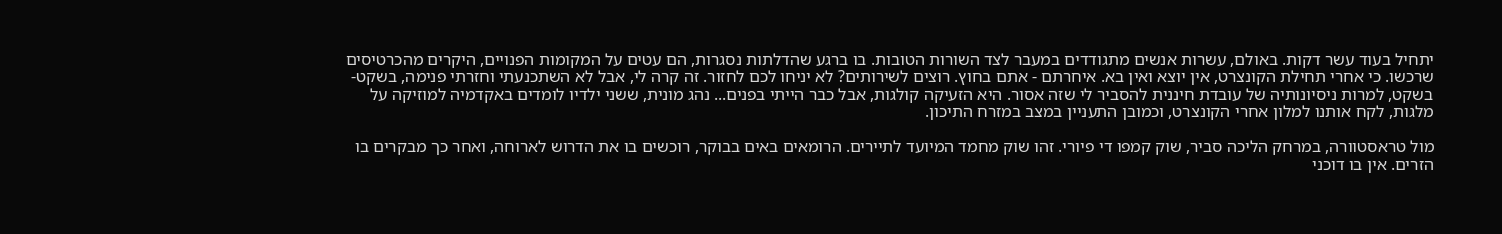יתחיל בעוד עשר דקות. באולם, עשרות אנשים מתגודדים במעבר לצד השורות הטובות. בו ברגע שהדלתות נסגרות, הם עטים על המקומות הפנויים, היקרים מהכרטיסים שרכשו. כי אחרי תחילת הקונצרט, אין יוצא ואין בא. איחרתם - אתם בחוץ. רוצים לשירותים? לא יניחו לכם לחזור. זה קרה לי, אבל לא השתכנעתי וחזרתי פנימה, בשקט-בשקט, למרות ניסיונותיה של עובדת חיננית להסביר לי שזה אסור. היא הזעיקה קולגות, אבל כבר הייתי בפנים... נהג מונית, ששני ילדיו לומדים באקדמיה למוזיקה על מלגות, לקח אותנו למלון אחרי הקונצרט, וכמובן התעניין במצב במזרח התיכון.

מול טראסטוורה, במרחק הליכה סביר, שוק קמפו די פיורי. זהו שוק מחמד המיועד לתיירים. הרומאים באים בבוקר, רוכשים בו את הדרוש לארוחה, ואחר כך מבקרים בו הזרים. אין בו דוכני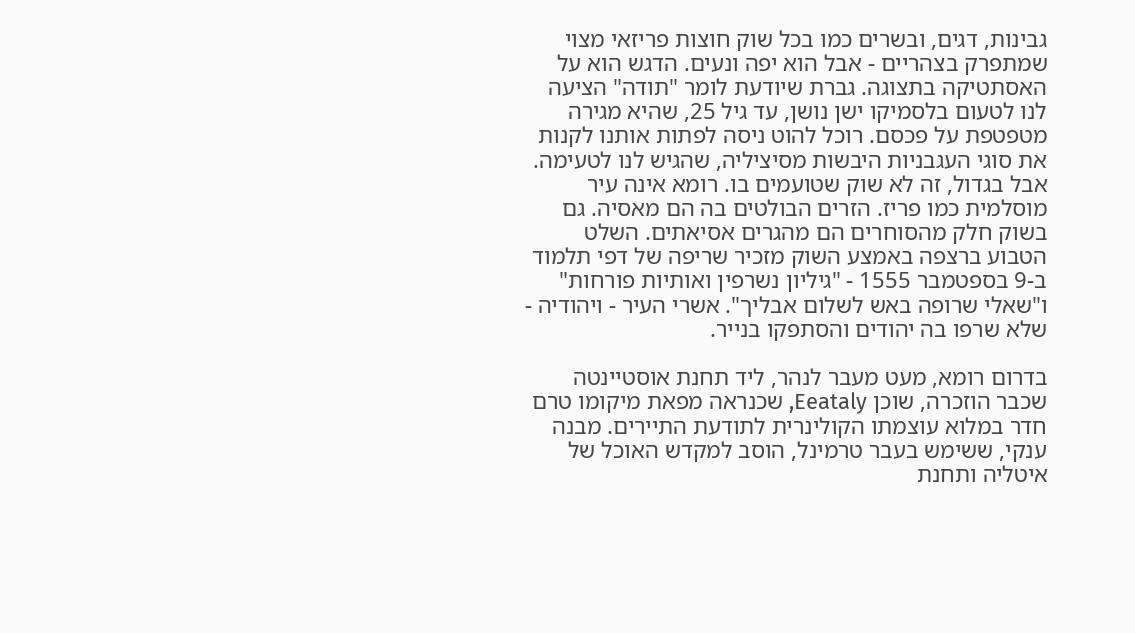גבינות, דגים, ובשרים כמו בכל שוק חוצות פריזאי מצוי שמתפרק בצהריים - אבל הוא יפה ונעים. הדגש הוא על האסתטיקה בתצוגה. גברת שיודעת לומר "תודה" הציעה לנו לטעום בלסמיקו ישן נושן, עד גיל 25, שהיא מגירה מטפטפת על פכסם. רוכל להוט ניסה לפתות אותנו לקנות את סוגי העגבניות היבשות מסיציליה, שהגיש לנו לטעימה. אבל בגדול, זה לא שוק שטועמים בו. רומא אינה עיר מוסלמית כמו פריז. הזרים הבולטים בה הם מאסיה. גם בשוק חלק מהסוחרים הם מהגרים אסיאתים. השלט הטבוע ברצפה באמצע השוק מזכיר שריפה של דפי תלמוד ב-9 בספטמבר 1555 - "גיליון נשרפין ואותיות פורחות" ו"שאלי שרופה באש לשלום אבליך". אשרי העיר - ויהודיה - שלא שרפו בה יהודים והסתפקו בנייר.

בדרום רומא, מעט מעבר לנהר, ליד תחנת אוסטיינטה שכבר הוזכרה, שוכן Eeataly, שכנראה מפאת מיקומו טרם חדר במלוא עוצמתו הקולינרית לתודעת התיירים. מבנה ענקי, ששימש בעבר טרמינל, הוסב למקדש האוכל של איטליה ותחנת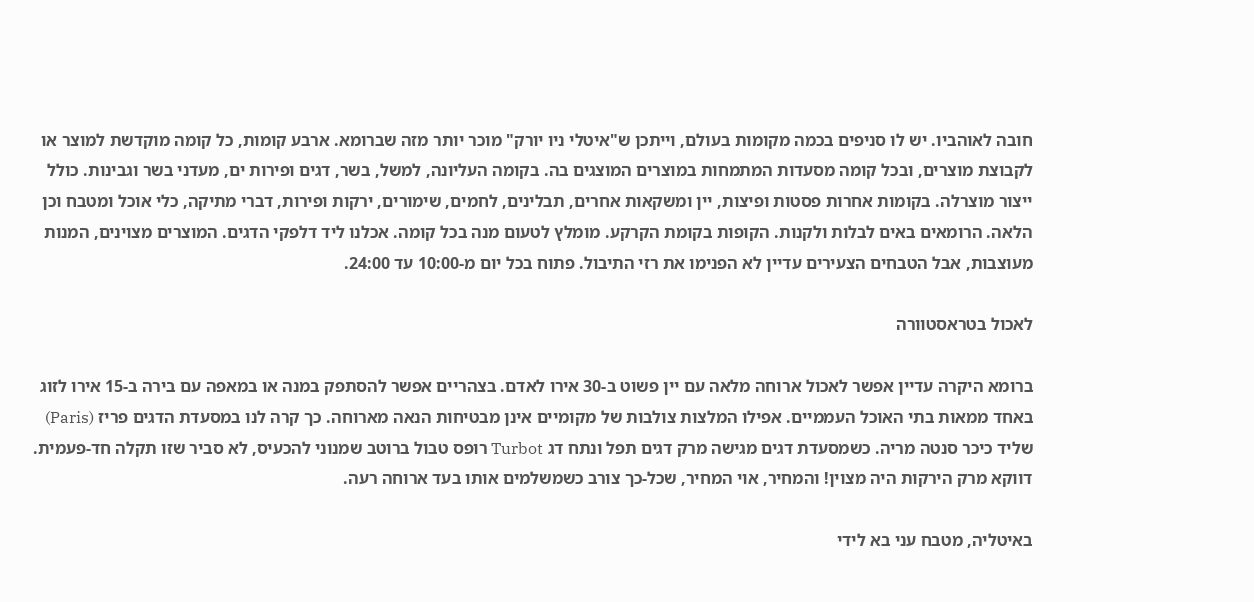חובה לאוהביו. יש לו סניפים בכמה מקומות בעולם, וייתכן ש"איטלי ניו יורק" מוכר יותר מזה שברומא. ארבע קומות, כל קומה מוקדשת למוצר או לקבוצת מוצרים, ובכל קומה מסעדות המתמחות במוצרים המוצגים בה. בקומה העליונה, למשל, בשר, דגים ופירות ים, מעדני בשר וגבינות. כולל ייצור מוצרלה. בקומות אחרות פסטות ופיצות, יין ומשקאות אחרים, תבלינים, לחמים, שימורים, ירקות ופירות, דברי מתיקה, כלי אוכל ומטבח וכן הלאה. הרומאים באים לבלות ולקנות. הקופות בקומת הקרקע. מומלץ לטעום מנה בכל קומה. אכלנו ליד דלפקי הדגים. המוצרים מצוינים, המנות מעוצבות, אבל הטבחים הצעירים עדיין לא הפנימו את רזי התיבול. פתוח בכל יום מ-10:00 עד 24:00.

לאכול בטראסטוורה

ברומא היקרה עדיין אפשר לאכול ארוחה מלאה עם יין פשוט ב-30 אירו לאדם. בצהריים אפשר להסתפק במנה או במאפה עם בירה ב-15 אירו לזוג באחד ממאות בתי האוכל העממיים. אפילו המלצות צולבות של מקומיים אינן מבטיחות הנאה מארוחה. כך קרה לנו במסעדת הדגים פריז (Paris) שליד כיכר סנטה מריה. כשמסעדת דגים מגישה מרק דגים תפל ונתח דג Turbot רופס טבול ברוטב שמנוני להכעיס, לא סביר שזו תקלה חד-פעמית. דווקא מרק הירקות היה מצוין! והמחיר, אוי המחיר, שכל-כך צורב כשמשלמים אותו בעד ארוחה רעה.

באיטליה, מטבח עני בא לידי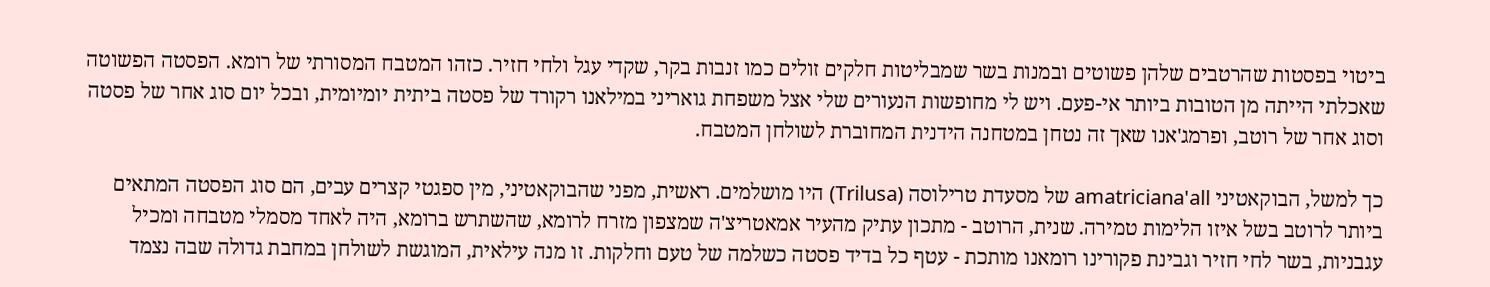ביטוי בפסטות שהרטבים שלהן פשוטים ובמנות בשר שמבליטות חלקים זולים כמו זנבות בקר, שקדי עגל ולחי חזיר. כזהו המטבח המסורתי של רומא. הפסטה הפשוטה שאכלתי הייתה מן הטובות ביותר אי-פעם. ויש לי מחופשות הנעורים שלי אצל משפחת גואריני במילאנו רקורד של פסטה ביתית יומיומית, ובכל יום סוג אחר של פסטה וסוג אחר של רוטב, ופרמג'אנו שאך זה נטחן במטחנה הידנית המחוברת לשולחן המטבח.

כך למשל, הבוקאטיני amatriciana'all של מסעדת טרילוסה (Trilusa) היו מושלמים. ראשית, מפני שהבוקאטיני, מין ספגטי קצרים עבים, הם סוג הפסטה המתאים ביותר לרוטב בשל איזו הלימות טמירה. שנית, הרוטב - מתכון עתיק מהעיר אמאטריצ'ה שמצפון מזרח לרומא, שהשתרש ברומא, היה לאחד מסמלי מטבחה ומכיל עגבניות, בשר לחי חזיר וגבינת פקורינו רומאנו מותכת - עטף כל בדיד פסטה כשלמה של טעם וחלקות. זו מנה עילאית, המוגשת לשולחן במחבת גדולה שבה נצמד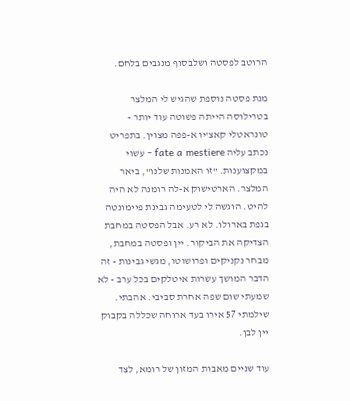הרוטב לפסטה ושלבסוף מנגבים בלחם.

מנת פסטה נוספת שהגיש לי המלצר בטרילוסה הייתה פשוטה עוד יותר - טונראטלי קאצ'יו א-פפה מצוין. בתפריט נכתב עליה fate a mestiere - עשוי במקצוענות. "זו האמנות שלנו", ביאר המלצר. הארטישוק א-לה רומנה לא היה להיט. הוגשה לי לטעימה גבינת פיימונטה בגפת בארולו. לא רע. אבל הפסטה במחבת הצדיקה את הביקור. יין ופסטה במחבת, מבחר נקניקים ופרושוטו, מגשי גבינות - זה הדבר המושך עשרות איטלקים בכל ערב - לא שמעתי שום שפה אחרת סביבי. אהבתי. שילמתי 57 אירו בעד ארוחה שכללה בקבוק יין לבן.

עוד שניים מאבות המזון של רומא, לצד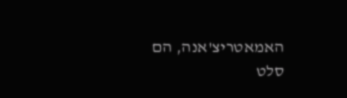האמאטריצ'אנה, הם סלט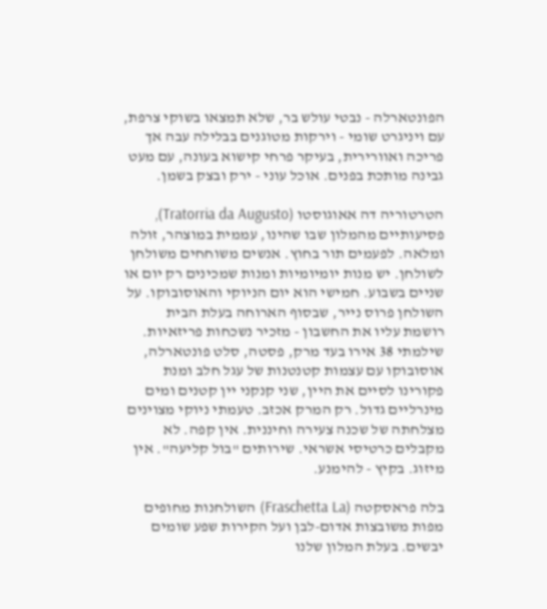הפונטארלה - נבטי עולש בר, שלא תמצאו בשוקי צרפת, עם ויניגרט שומי - וירקות מטוגנים בבלילה עבה אך פריכה ואוורירית, בעיקר פרחי קישוא בעונה, עם מעט גבינה מותכת בפנים. אוכל עוני - ירק ובצק בשמן.

הטרטוריה דה אאוגוסטו (Tratorria da Augusto), פסיעותיים מהמלון שבו שהינו, עממית במוצהר, זולה ומלאה. לפעמים תור בחוץ. אנשים משוחחים משולחן לשולחן. יש מנות יומיומיות ומנות שמכינים רק יום או שניים בשבוע. חמישי הוא יום הניוקי והאוסובוקו. על השולחן פרוס נייר, שבסוף הארוחה בעלת הבית רושמת עליו את החשבון - מזכיר נשכחות פריזאיות. שילמתי 38 אירו בעד מרק, פסטה, סלט פונטארלה, אוסובוקו עם עצמות קטנטנות של עגל חלב ומנת פקורינו לסיים את היין, שני קנקני יין קטנים ומים מינרליים גדול. רק המרק אכזב. טעמתי ניוקי מצוינים מצלחתה של שכנה צעירה וחיננית. אין קפה. לא מקבלים כרטיסי אשראי. שירותים "בול קליעה". אין מיזוג. בקיץ - להימנע.

בלה פראסקטה (Fraschetta La) השולחנות מחופים מפות משובצות אדום-לבן ועל הקירות שפע שומים יבשים. בעלת המלון שלנו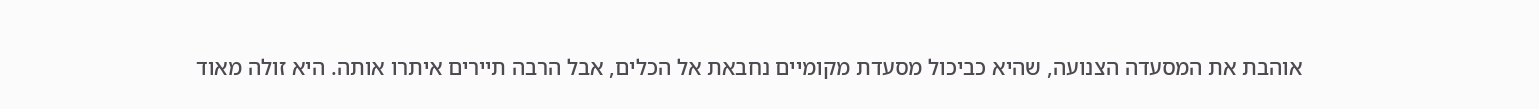אוהבת את המסעדה הצנועה, שהיא כביכול מסעדת מקומיים נחבאת אל הכלים, אבל הרבה תיירים איתרו אותה. היא זולה מאוד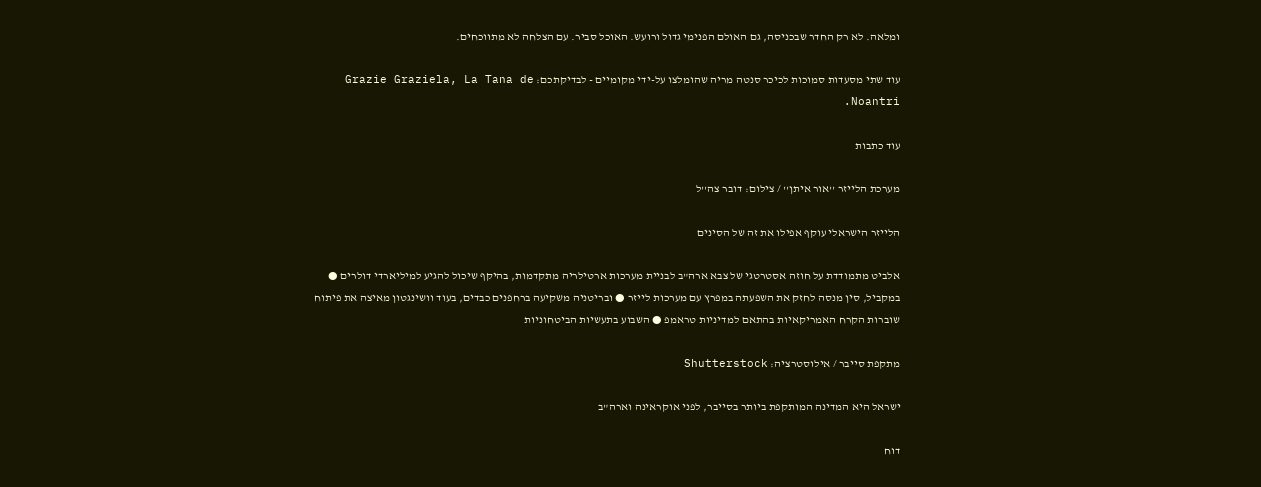ומלאה. לא רק החדר שבכניסה, גם האולם הפנימי גדול ורועש. האוכל סביר. עם הצלחה לא מתווכחים.

עוד שתי מסעדות סמוכות לכיכר סנטה מריה שהומלצו על-ידי מקומיים - לבדיקתכם: Grazie Graziela, La Tana de Noantri.

עוד כתבות

מערכת הלייזר ''אור איתן'' / צילום: דובר צה''ל

הלייזר הישראלי עוקף אפילו את זה של הסינים

אלביט מתמודדת על חוזה אסטרטגי של צבא ארה"ב לבניית מערכות ארטילריה מתקדמות, בהיקף שיכול להגיע למיליארדי דולרים ● במקביל, סין מנסה לחזק את השפעתה במפרץ עם מערכות לייזר ● ובריטניה משקיעה ברחפנים כבדים, בעוד וושינגטון מאיצה את פיתוח שוברות הקרח האמריקאיות בהתאם למדיניות טראמפ ● השבוע בתעשיות הביטחוניות

מתקפת סייבר / אילוסטרציה: Shutterstock

ישראל היא המדינה המותקפת ביותר בסייבר, לפני אוקראינה וארה"ב

דוח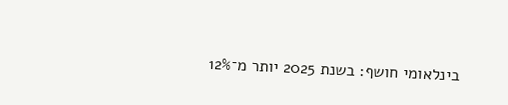בינלאומי חושף: בשנת 2025 יותר מ־12%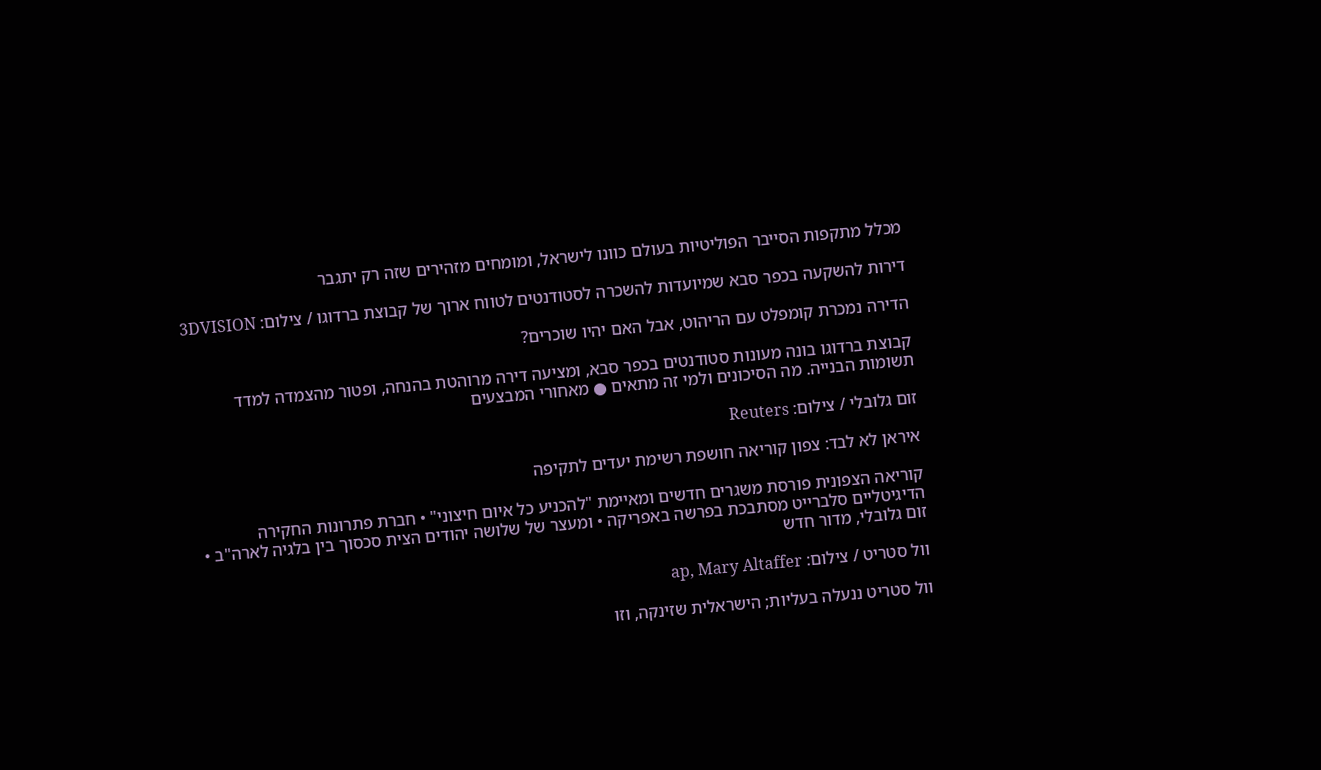מכלל מתקפות הסייבר הפוליטיות בעולם כוונו לישראל, ומומחים מזהירים שזה רק יתגבר

דירות להשקעה בכפר סבא שמיועדות להשכרה לסטודנטים לטווח ארוך של קבוצת ברדוגו / צילום: 3DVISION

הדירה נמכרת קומפלט עם הריהוט, אבל האם יהיו שוכרים?

קבוצת ברדוגו בונה מעונות סטודנטים בכפר סבא, ומציעה דירה מרוהטת בהנחה, ופטור מהצמדה למדד תשומות הבנייה. מה הסיכונים ולמי זה מתאים ● מאחורי המבצעים

זום גלובלי / צילום: Reuters

איראן לא לבד: צפון קוריאה חושפת רשימת יעדים לתקיפה

קוריאה הצפונית פורסת משגרים חדשים ומאיימת "להכניע כל איום חיצוני" • חברת פתרונות החקירה הדיגיטליים סלברייט מסתבכת בפרשה באפריקה • ומעצר של שלושה יהודים הצית סכסוך בין בלגיה לארה"ב • זום גלובלי, מדור חדש

וול סטריט / צילום: ap, Mary Altaffer

וול סטריט ננעלה בעליות; הישראלית שזינקה, וזו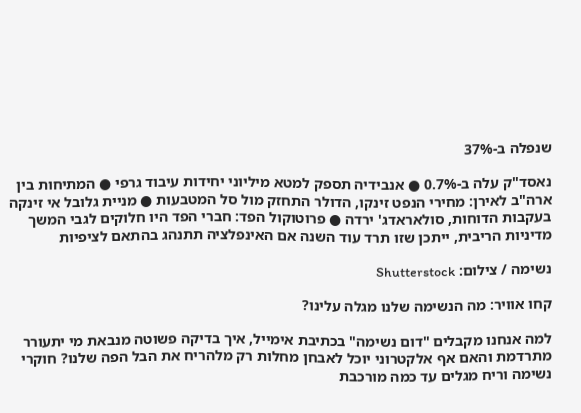שנפלה ב-37%

נאסד"ק עלה ב-0.7% ● אנבידיה תספק למטא מיליוני יחידות עיבוד גרפי ● המתיחות בין ארה"ב לאירן: מחירי הנפט זינקו, הדולר התחזק מול סל המטבעות ● מניית גלובל אי זינקה בעקבות הדוחות, סולאראדג' ירדה ● פרוטוקול הפד: חברי הפד היו חלוקים לגבי המשך מדיניות הריבית, ייתכן שזו תרד עוד השנה אם האינפלציה תתנהג בהתאם לציפיות

נשימה / צילום: Shutterstock

קחו אוויר: מה הנשימה שלנו מגלה עלינו?

למה אנחנו מקבלים "דום נשימה" בכתיבת אימייל, איך בדיקה פשוטה מנבאת מי יתעורר מתרדמת והאם אף אלקטרוני יוכל לאבחן מחלות רק מלהריח את הבל הפה שלנו? חוקרי נשימה וריח מגלים עד כמה מורכבת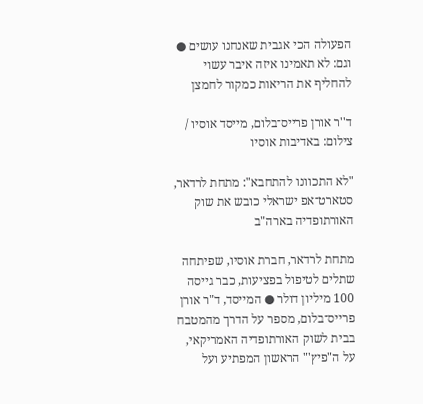הפעולה הכי אגבית שאנחנו עושים ● וגם: לא תאמינו איזה איבר עשוי להחליף את הריאות כמקור לחמצן

ד''ר אורן פרייס־בלום, מייסד אוסיו / צילום: באדיבות אוסיו

"לא התכוונו להתחבא": מתחת לרדאר, סטארט־אפ ישראלי כובש את שוק האורתופדיה בארה"ב

מתחת לרדאר, חברת אוסיו, שפיתחה שתלים לטיפול בפציעות, כבר גייסה 100 מיליון דולר ● המייסד, ד"ר אורן פרייס־בלום, מספר על הדרך מהמטבח בבית לשוק האורתופדיה האמריקאי, על ה"פיץ'" הראשון המפתיע ועל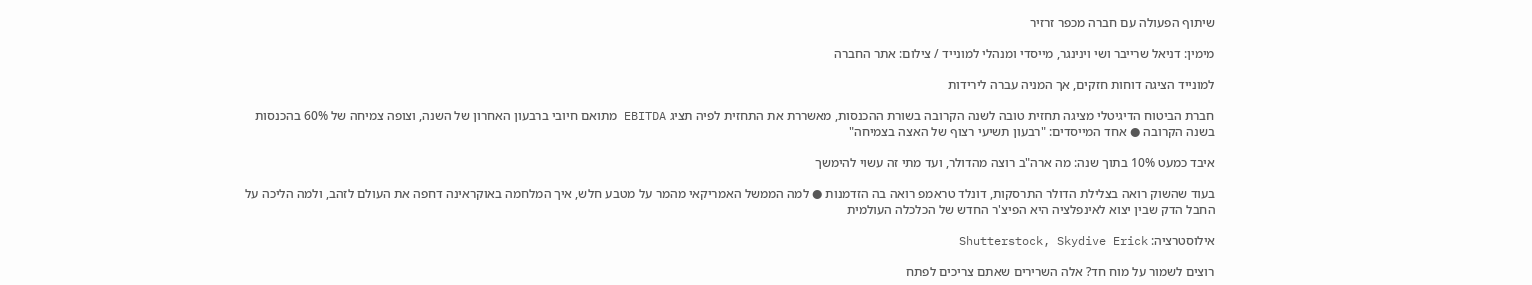שיתוף הפעולה עם חברה מכפר זרזיר

מימין: דניאל שרייבר ושי וינינגר, מייסדי ומנהלי למונייד / צילום: אתר החברה

למונייד הציגה דוחות חזקים, אך המניה עברה לירידות

חברת הביטוח הדיגיטלי מציגה תחזית טובה לשנה הקרובה בשורת ההכנסות, מאשררת את התחזית לפיה תציג EBITDA מתואם חיובי ברבעון האחרון של השנה, וצופה צמיחה של 60% בהכנסות בשנה הקרובה ● אחד המייסדים: "רבעון תשיעי רצוף של האצה בצמיחה"

איבד כמעט 10% בתוך שנה: מה ארה"ב רוצה מהדולר, ועד מתי זה עשוי להימשך

בעוד שהשוק רואה בצלילת הדולר התרסקות, דונלד טראמפ רואה בה הזדמנות ● למה הממשל האמריקאי מהמר על מטבע חלש, איך המלחמה באוקראינה דחפה את העולם לזהב, ולמה הליכה על החבל הדק שבין יצוא לאינפלציה היא הפיצ'ר החדש של הכלכלה העולמית

אילוסטרציה: Shutterstock, Skydive Erick

רוצים לשמור על מוח חד? אלה השרירים שאתם צריכים לפתח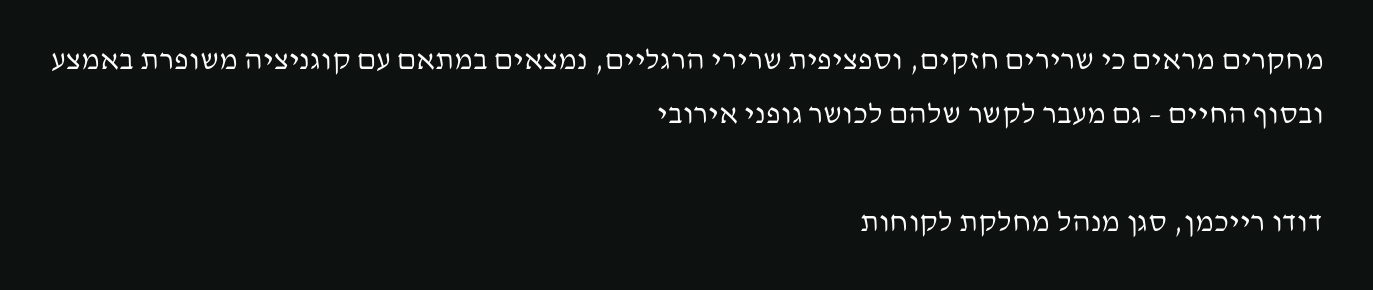מחקרים מראים כי שרירים חזקים, וספציפית שרירי הרגליים, נמצאים במתאם עם קוגניציה משופרת באמצע ובסוף החיים – גם מעבר לקשר שלהם לכושר גופני אירובי

דודו רייכמן, סגן מנהל מחלקת לקוחות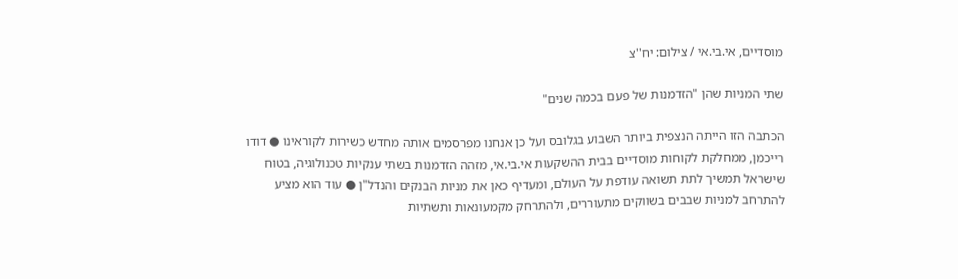מוסדיים, אי.בי.אי / צילום: יח''צ

שתי המניות שהן "הזדמנות של פעם בכמה שנים"

הכתבה הזו הייתה הנצפית ביותר השבוע בגלובס ועל כן אנחנו מפרסמים אותה מחדש כשירות לקוראינו ● דודו רייכמן, ממחלקת לקוחות מוסדיים בבית ההשקעות אי.בי.אי, מזהה הזדמנות בשתי ענקיות טכנולוגיה, בטוח שישראל תמשיך לתת תשואה עודפת על העולם, ומעדיף כאן את מניות הבנקים והנדל"ן ● עוד הוא מציע להתרחב למניות שבבים בשווקים מתעוררים, ולהתרחק מקמעונאות ותשתיות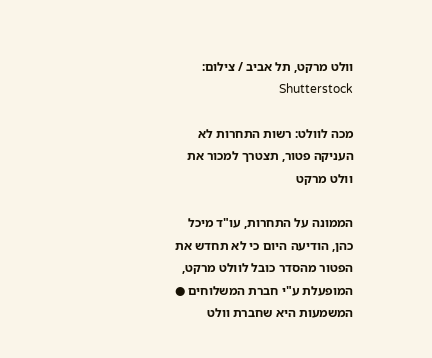וולט מרקט, תל אביב / צילום: Shutterstock

מכה לוולט: רשות התחרות לא העניקה פטור, תצטרך למכור את וולט מרקט

הממונה על התחרות, עו"ד מיכל כהן, הודיעה היום כי לא תחדש את הפטור מהסדר כובל לוולט מרקט, המופעלת ע"י חברת המשלוחים ● המשמעות היא שחברת וולט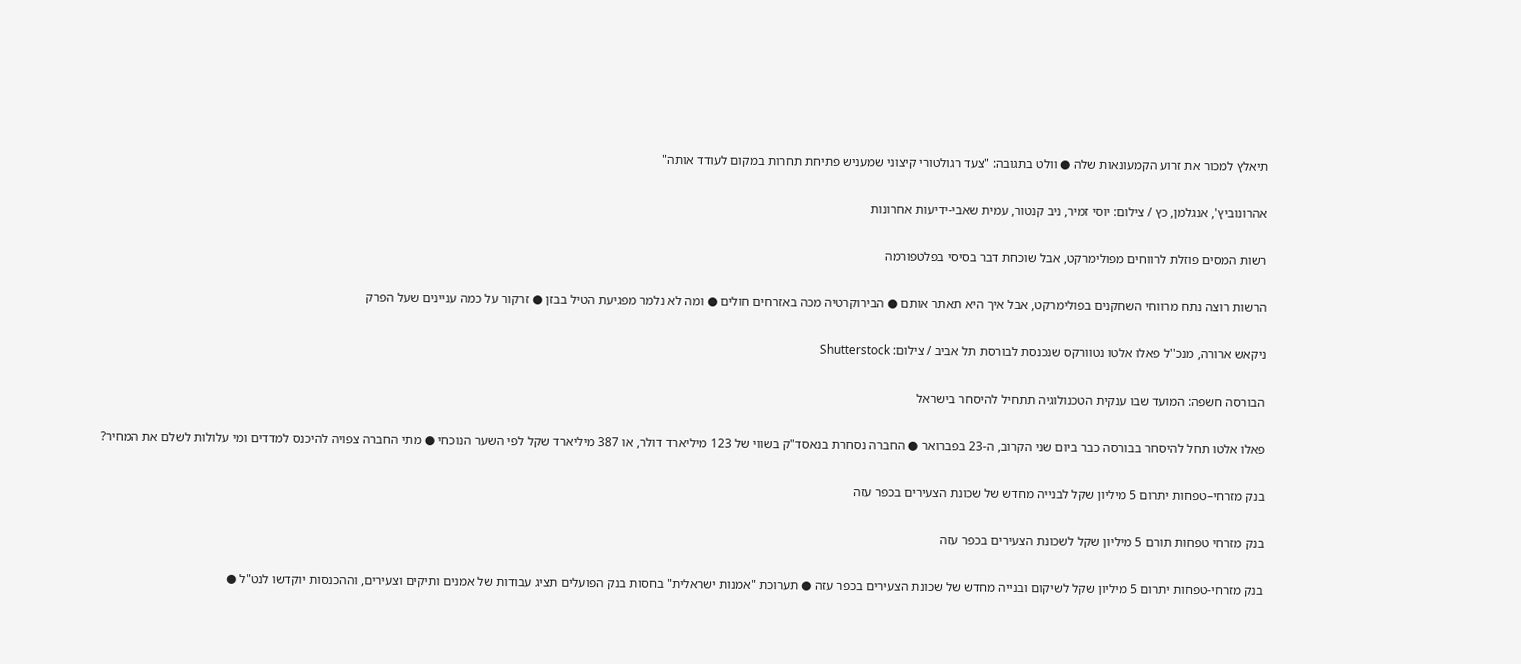תיאלץ למכור את זרוע הקמעונאות שלה ● וולט בתגובה: "צעד רגולטורי קיצוני שמעניש פתיחת תחרות במקום לעודד אותה"

אהרונוביץ', אנגלמן, כץ / צילום: יוסי זמיר, ניב קנטור, עמית שאבי-ידיעות אחרונות

רשות המסים פוזלת לרווחים מפולימרקט, אבל שוכחת דבר בסיסי בפלטפורמה

הרשות רוצה נתח מרווחי השחקנים בפולימרקט, אבל איך היא תאתר אותם ● הבירוקרטיה מכה באזרחים חולים ● ומה לא נלמר מפגיעת הטיל בבזן ● זרקור על כמה עניינים שעל הפרק

ניקאש ארורה, מנכ''ל פאלו אלטו נטוורקס שנכנסת לבורסת תל אביב / צילום: Shutterstock

הבורסה חשפה: המועד שבו ענקית הטכנולוגיה תתחיל להיסחר בישראל

פאלו אלטו תחל להיסחר בבורסה כבר ביום שני הקרוב, ה-23 בפברואר ● החברה נסחרת בנאסד"ק בשווי של 123 מיליארד דולר, או 387 מיליארד שקל לפי השער הנוכחי ● מתי החברה צפויה להיכנס למדדים ומי עלולות לשלם את המחיר?

בנק מזרחי–טפחות יתרום 5 מיליון שקל לבנייה מחדש של שכונת הצעירים בכפר עזה

בנק מזרחי טפחות תורם 5 מיליון שקל לשכונת הצעירים בכפר עזה

בנק מזרחי-טפחות יתרום 5 מיליון שקל לשיקום ובנייה מחדש של שכונת הצעירים בכפר עזה ● תערוכת "אמנות ישראלית" בחסות בנק הפועלים תציג עבודות של אמנים ותיקים וצעירים, וההכנסות יוקדשו לנט"ל ●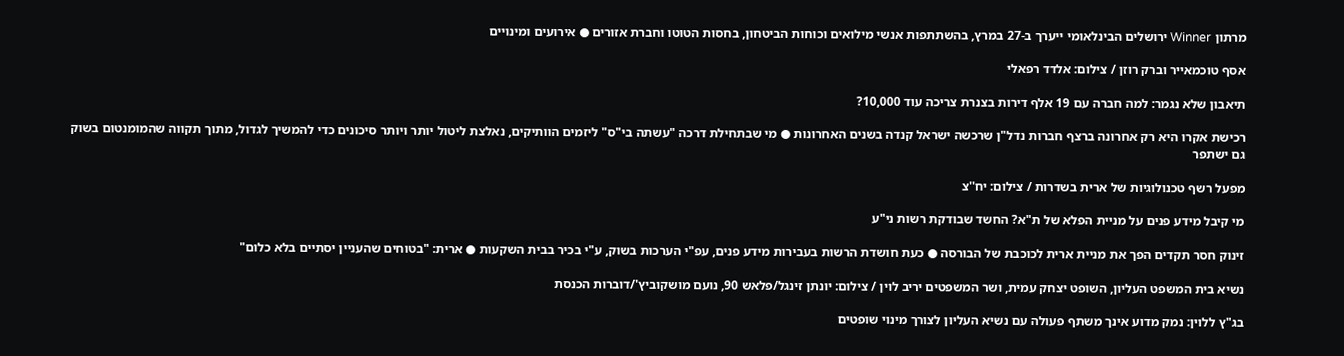מרתון Winner ירושלים הבינלאומי ייערך ב-27 במרץ, בהשתתפות אנשי מילואים וכוחות הביטחון, בחסות הטוטו וחברת אזורים ● אירועים ומינויים

אסף טוכמאייר וברק רוזן / צילום: אלדד רפאלי

תיאבון שלא נגמר: למה חברה עם 19 אלף דירות בצנרת צריכה עוד 10,000?

רכישת אקרו היא רק אחרונה ברצף חברות נדל"ן שרכשה ישראל קנדה בשנים האחרונות ● מי שבתחילת דרכה "עשתה בי"ס" ליזמים הוותיקים, נאלצת ליטול יותר ויותר סיכונים כדי להמשיך לגדול, מתוך תקווה שהמומנטום בשוק גם ישתפר

מפעל רשף טכנולוגיות של ארית בשדרות / צילום: יח''צ

מי קיבל מידע פנים על מניית הפלא של ת"א? החשד שבודקת רשות ני"ע

זינוק חסר תקדים הפך את מניית ארית לכוכבת של הבורסה ● כעת חושדת הרשות בעבירות מידע פנים, עפ"י הערכות בשוק, ע"י בכיר בבית השקעות ● ארית: "בטוחים שהעניין יסתיים בלא כלום"

נשיא בית המשפט העליון, השופט יצחק עמית, ושר המשפטים יריב לוין / צילום: יונתן זינגל/פלאש 90, נועם מושקוביץ'/דוברות הכנסת

בג"ץ ללוין: נמק מדוע אינך משתף פעולה עם נשיא העליון לצורך מינוי שופטים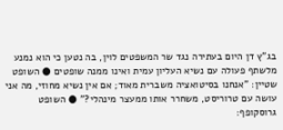בג"ץ דן היום בעתירה נגד שר המשפטים לוין, בה נטען כי הוא נמנע מלשתף פעולה עם נשיא העליון עמית ואינו ממנה שופטים ● השופט שטיין: "אנחנו בסיטואציה משברית מאוד; אם אין נשיא מחוזי, מה אני עושה עם טרוריסט, משחרר אותו ממעצר מינהלי?" ● השופט גרוסקופף: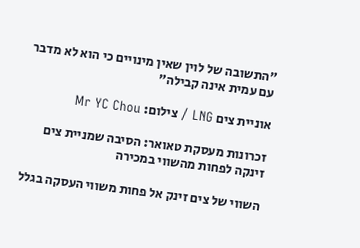"התשובה של לוין שאין מינויים כי הוא לא מדבר עם עמית אינה קבילה"

אוניית צים LNG / צילום: Mr YC Chou

זכרונות מעסקת טאואר: הסיבה שמניית צים זינקה לפחות מהשווי במכירה

השווי של צים זינק אל פחות משווי העסקה בגלל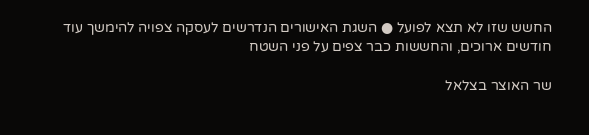החשש שזו לא תצא לפועל ● השגת האישורים הנדרשים לעסקה צפויה להימשך עוד חודשים ארוכים, והחששות כבר צפים על פני השטח

שר האוצר בצלאל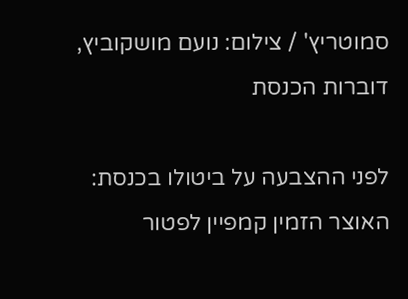סמוטריץ' / צילום: נועם מושקוביץ, דוברות הכנסת

לפני ההצבעה על ביטולו בכנסת: האוצר הזמין קמפיין לפטור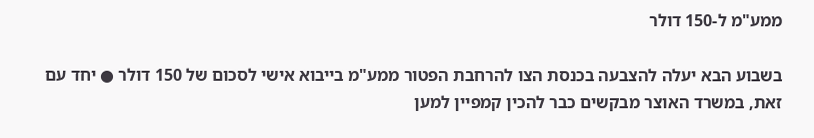ממע"מ ל-150 דולר

בשבוע הבא יעלה להצבעה בכנסת הצו להרחבת הפטור ממע"מ בייבוא אישי לסכום של 150 דולר ● יחד עם זאת, במשרד האוצר מבקשים כבר להכין קמפיין למען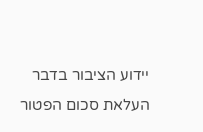יידוע הציבור בדבר העלאת סכום הפטור